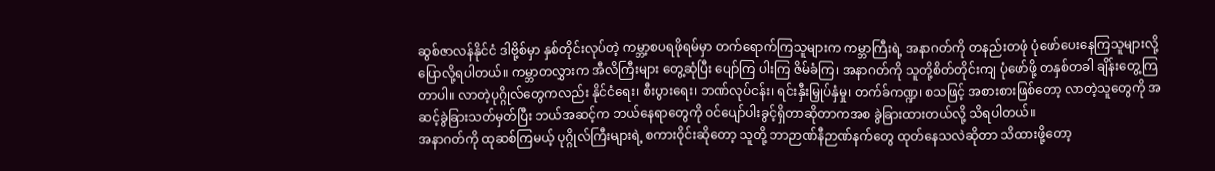ဆွစ်ဇာလန်နိုင်ငံ ဒါဗို့စ်မှာ နှစ်တိုင်းလုပ်တဲ့ ကမ္ဘာ့စပရဖိုရမ်မှာ တက်ရောက်ကြသူများက ကမ္ဘာကြီးရဲ့ အနာဂတ်ကို တနည်းတဖုံ ပုံဖော်ပေးနေကြသူများလို့ ပြောလို့ရပါတယ်။ ကမ္ဘာတလွှားက အီလိကြီးများ တွေ့ဆုံပြီး ပျော်ကြ ပါးကြ ဇိမ်ခံကြ၊ အနာဂတ်ကို သူတို့စိတ်တိုင်းကျ ပုံဖော်ဖို့ တနှစ်တခါ ချိန်းတွေ့ကြတာပါ။ လာတဲ့ပုဂ္ဂိုလ်တွေကလည်း နိုင်ငံရေး၊ စီးပွားရေး၊ ဘဏ်လုပ်ငန်း၊ ရင်းနှီးမြှုပ်နှံမှု၊ တက်ခ်ကဏ္ဍ၊ စသဖြင့် အစားစားဖြစ်တော့ လာတဲ့သူတွေကို အဆင့်ခွဲခြားသတ်မှတ်ပြီး ဘယ်အဆင့်က ဘယ်နေရာတွေကို ဝင်ပျော်ပါးခွင့်ရှိတာဆိုတာကအစ ခွဲခြားထားတယ်လို့ သိရပါတယ်။
အနာဂတ်ကို ထုဆစ်ကြမယ့် ပုဂ္ဂိုလ်ကြီးများရဲ့ စကားဝိုင်းဆိုတော့ သူတို့ ဘာဉာဏ်နီဉာဏ်နက်တွေ ထုတ်နေသလဲဆိုတာ သိထားဖို့တော့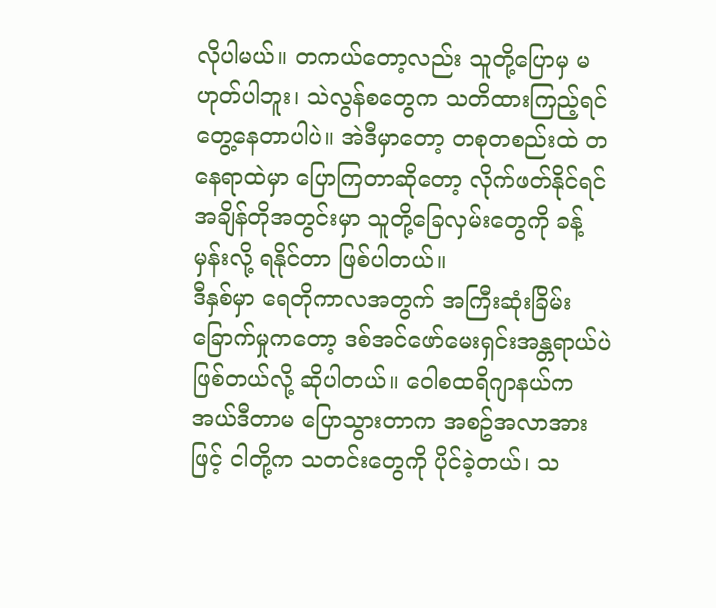လိုပါမယ်။ တကယ်တော့လည်း သူတို့ပြောမှ မဟုတ်ပါဘူး၊ သဲလွန်စတွေက သတိထားကြည့်ရင် တွေ့နေတာပါပဲ။ အဲဒီမှာတော့ တစုတစည်းထဲ တနေရာထဲမှာ ပြောကြတာဆိုတော့ လိုက်ဖတ်နိုင်ရင် အချိန်တိုအတွင်းမှာ သူတို့ခြေလှမ်းတွေကို ခန့်မှန်းလို့ ရနိုင်တာ ဖြစ်ပါတယ်။
ဒီနှစ်မှာ ရေတိုကာလအတွက် အကြီးဆုံးခြိမ်းခြောက်မှုကတော့ ဒစ်အင်ဖော်မေးရှင်းအန္တရာယ်ပဲ ဖြစ်တယ်လို့ ဆိုပါတယ်။ ဝေါစထရိဂျာနယ်က အယ်ဒီတာမ ပြောသွားတာက အစဥ်အလာအားဖြင့် ငါတို့က သတင်းတွေကို ပိုင်ခဲ့တယ်၊ သ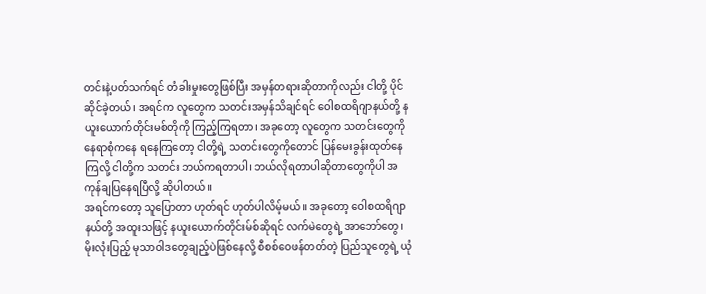တင်းနဲ့ပတ်သက်ရင် တံခါးမှုးတွေဖြစ်ပြီး အမှန်တရားဆိုတာကိုလည်း ငါတို့ ပိုင်ဆိုင်ခဲ့တယ်၊ အရင်က လူတွေက သတင်းအမှန်သိချင်ရင် ဝေါစထရိဂျာနယ်တို့ နယူးယောက်တိုင်းမစ်တိုကို ကြည့်ကြရတာ၊ အခုတော့ လူတွေက သတင်းတွေကို နေရာစုံကနေ ရနေကြတော့ ငါတို့ရဲ့ သတင်းတွေကိုတောင် ပြန်မေးခွန်းထုတ်နေကြလို့ ငါတို့က သတင်း ဘယ်ကရတာပါ၊ ဘယ်လိုရတာပါဆိုတာတွေကိုပါ အကုန်ချပြနေရပြီလို့ ဆိုပါတယ်။
အရင်ကတော့ သူပြောတာ ဟုတ်ရင် ဟုတ်ပါလိမ့်မယ်။ အခုတော့ ဝေါစထရိဂျာနယ်တို့ အထူးသဖြင့် နယူးယောက်တိုင်းမ်စ်ဆိုရင် လက်မဲတွေရဲ့ အာဘော်တွေ၊ မိုးလုံးပြည့် မုသာဝါဒတွေချည့်ပဲဖြစ်နေလို့ စီစစ်ဝေဖန်တတ်တဲ့ ပြည်သူတွေရဲ့ ယုံ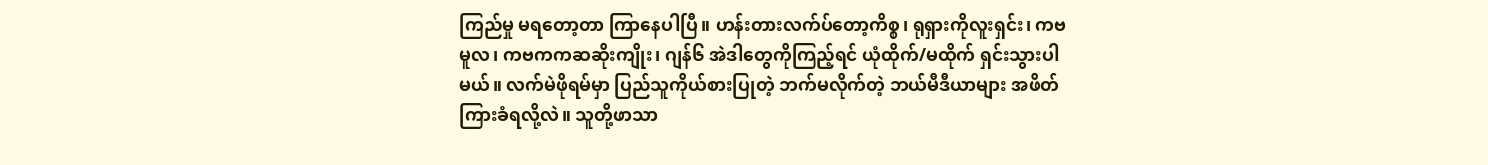ကြည်မှု မရတော့တာ ကြာနေပါပြီ။ ဟန်းတားလက်ပ်တော့ကိစ္စ၊ ရုရှားကိုလူးရှင်း၊ ကဗမူလ၊ ကဗကကဆဆိုးကျိုး၊ ဂျန်၆ အဲဒါတွေကိုကြည့်ရင် ယုံထိုက်/မထိုက် ရှင်းသွားပါမယ်။ လက်မဲဖိုရမ်မှာ ပြည်သူကိုယ်စားပြုတဲ့ ဘက်မလိုက်တဲ့ ဘယ်မီဒီယာများ အဖိတ်ကြားခံရလို့လဲ။ သူတို့ဖာသာ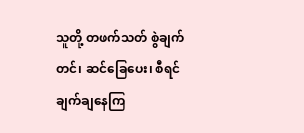သူတို့ တဖက်သတ် စွဲချက်တင်၊ ဆင်ခြေပေး၊ စီရင်ချက်ချနေကြ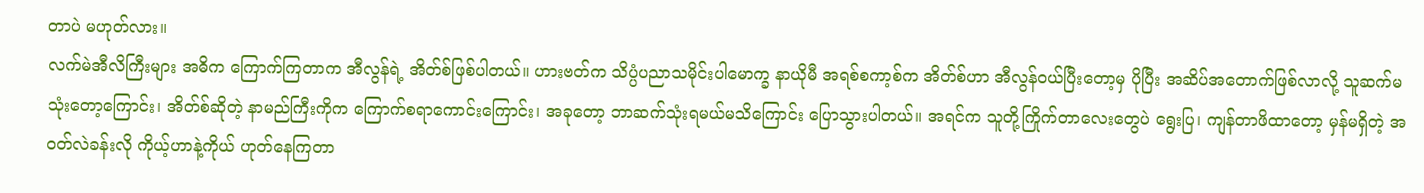တာပဲ မဟုတ်လား။
လက်မဲအီလိကြီးများ အဓိက ကြောက်ကြတာက အီလွန်ရဲ့ အိတ်စ်ဖြစ်ပါတယ်။ ဟားဗတ်က သိပ္ပံပညာသမိုင်းပါမောက္ခ နာယိုမီ အရစ်စကာ့စ်က အိတ်စ်ဟာ အီလွန်ဝယ်ပြီးတော့မှ ပိုပြီး အဆိပ်အတောက်ဖြစ်လာလို့ သူဆက်မသုံးတော့ကြောင်း၊ အိတ်စ်ဆိုတဲ့ နာမည်ကြီးကိုက ကြောက်စရာကောင်းကြောင်း၊ အခုတော့ ဘာဆက်သုံးရမယ်မသိကြောင်း ပြောသွားပါတယ်။ အရင်က သူတို့ကြိုက်တာလေးတွေပဲ ရွေးပြ၊ ကျန်တာဖိထာတော့ မှန်မရှိတဲ့ အဝတ်လဲခန်းလို ကိုယ့်ဟာနဲ့ကိုယ် ဟုတ်နေကြတာ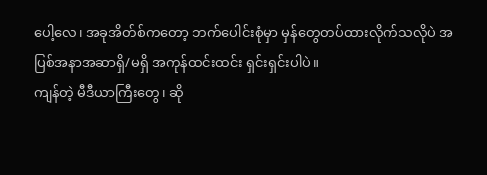ပေါ့လေ၊ အခုအိတ်စ်ကတော့ ဘက်ပေါင်းစုံမှာ မှန်တွေတပ်ထားလိုက်သလိုပဲ အပြစ်အနာအဆာရှိ/မရှိ အကုန်ထင်းထင်း ရှင်းရှင်းပါပဲ။
ကျန်တဲ့ မီဒီယာကြီးတွေ၊ ဆို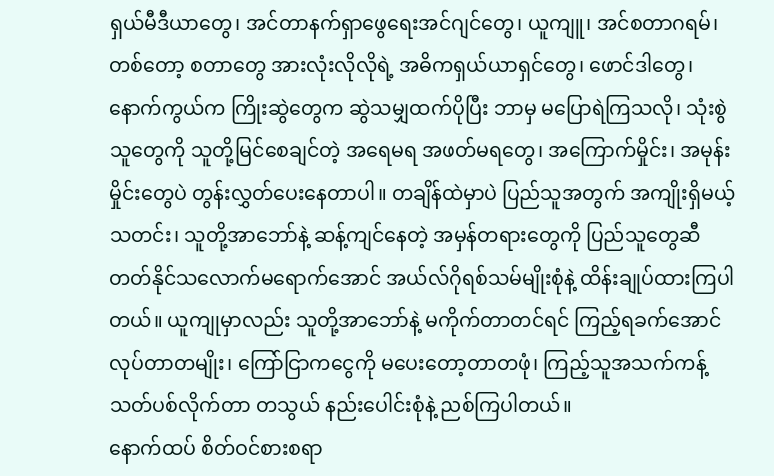ရှယ်မီဒီယာတွေ၊ အင်တာနက်ရှာဖွေရေးအင်ဂျင်တွေ၊ ယူကျူ၊ အင်စတာဂရမ်၊ တစ်တော့ စတာတွေ အားလုံးလိုလိုရဲ့ အဓိကရှယ်ယာရှင်တွေ၊ ဖောင်ဒါတွေ၊ နောက်ကွယ်က ကြိုးဆွဲတွေက ဆွဲသမျှထက်ပိုပြီး ဘာမှ မပြောရဲကြသလို၊ သုံးစွဲသူတွေကို သူတို့မြင်စေချင်တဲ့ အရေမရ အဖတ်မရတွေ၊ အကြောက်မှိုင်း၊ အမုန်းမှိုင်းတွေပဲ တွန်းလွှတ်ပေးနေတာပါ။ တချိန်ထဲမှာပဲ ပြည်သူအတွက် အကျိုးရှိမယ့်သတင်း၊ သူတို့အာဘော်နဲ့ ဆန့်ကျင်နေတဲ့ အမှန်တရားတွေကို ပြည်သူတွေဆီ တတ်နိုင်သလောက်မရောက်အောင် အယ်လ်ဂိုရစ်သမ်မျိုးစုံနဲ့ ထိန်းချုပ်ထားကြပါတယ်။ ယူကျုမှာလည်း သူတို့အာဘော်နဲ့ မကိုက်တာတင်ရင် ကြည့်ရခက်အောင် လုပ်တာတမျိုး၊ ကြော်ငြာကငွေကို မပေးတော့တာတဖုံ၊ ကြည့်သူအသက်ကန့်သတ်ပစ်လိုက်တာ တသွယ် နည်းပေါင်းစုံနဲ့ ညစ်ကြပါတယ်။
နောက်ထပ် စိတ်ဝင်စားစရာ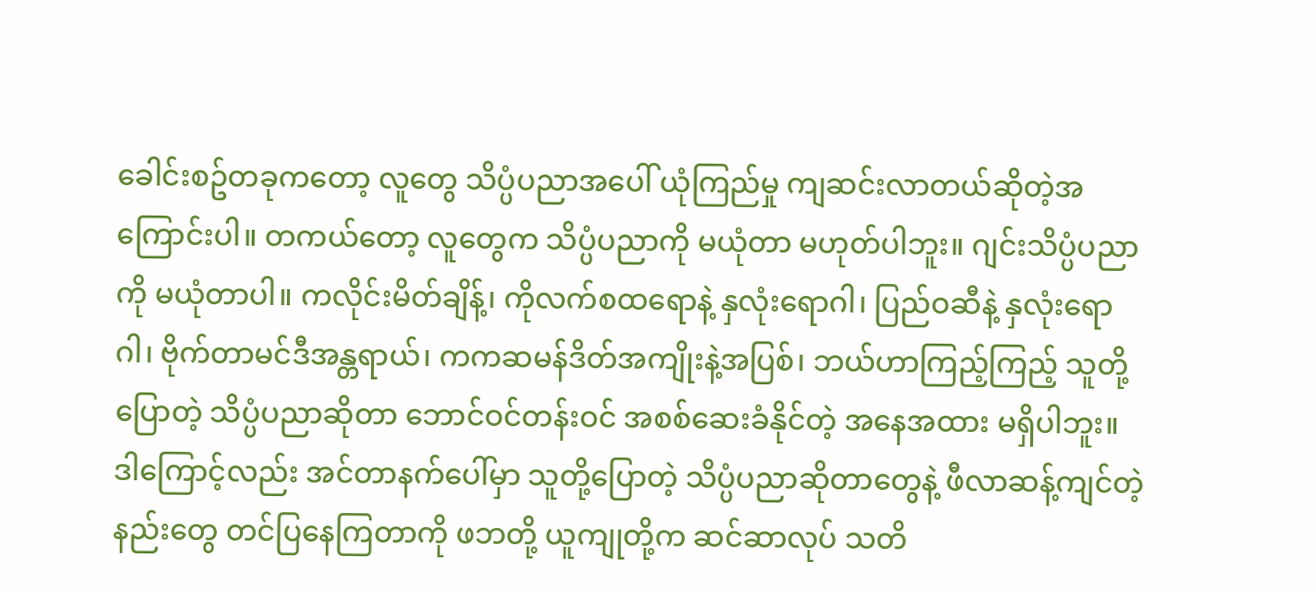ခေါင်းစဥ်တခုကတော့ လူတွေ သိပ္ပံပညာအပေါ် ယုံကြည်မှု ကျဆင်းလာတယ်ဆိုတဲ့အကြောင်းပါ။ တကယ်တော့ လူတွေက သိပ္ပံပညာကို မယုံတာ မဟုတ်ပါဘူး။ ဂျင်းသိပ္ပံပညာကို မယုံတာပါ။ ကလိုင်းမိတ်ချိန့်၊ ကိုလက်စထရောနဲ့ နှလုံးရောဂါ၊ ပြည်ဝဆီနဲ့ နှလုံးရောဂါ၊ ဗိုက်တာမင်ဒီအန္တရာယ်၊ ကကဆမန်ဒိတ်အကျိုးနဲ့အပြစ်၊ ဘယ်ဟာကြည့်ကြည့် သူတို့ပြောတဲ့ သိပ္ပံပညာဆိုတာ ဘောင်ဝင်တန်းဝင် အစစ်ဆေးခံနိုင်တဲ့ အနေအထား မရှိပါဘူး။
ဒါကြောင့်လည်း အင်တာနက်ပေါ်မှာ သူတို့ပြောတဲ့ သိပ္ပံပညာဆိုတာတွေနဲ့ ဖီလာဆန့်ကျင်တဲ့ နည်းတွေ တင်ပြနေကြတာကို ဖဘတို့ ယူကျုတို့က ဆင်ဆာလုပ် သတိ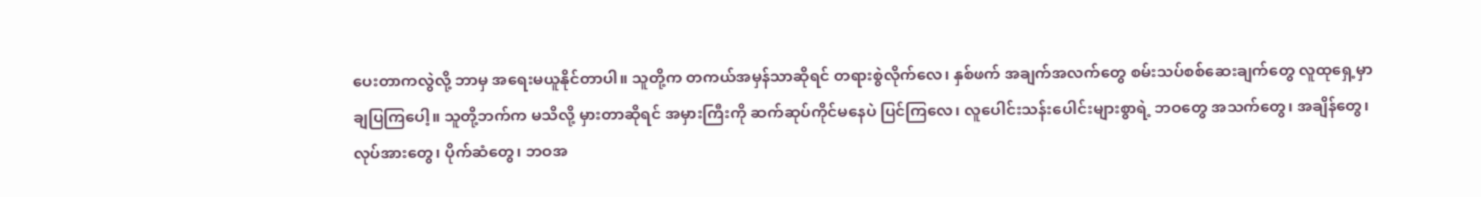ပေးတာကလွဲလို့ ဘာမှ အရေးမယူနိုင်တာပါ။ သူတို့က တကယ်အမှန်သာဆိုရင် တရားစွဲလိုက်လေ၊ နှစ်ဖက် အချက်အလက်တွေ စမ်းသပ်စစ်ဆေးချက်တွေ လူထုရှေ့မှာ ချပြကြပေါ့။ သူတို့ဘက်က မသိလို့ မှားတာဆိုရင် အမှားကြီးကို ဆက်ဆုပ်ကိုင်မနေပဲ ပြင်ကြလေ၊ လူပေါင်းသန်းပေါင်းများစွာရဲ့ ဘဝတွေ အသက်တွေ၊ အချိန်တွေ၊ လုပ်အားတွေ၊ ပိုက်ဆံတွေ၊ ဘဝအ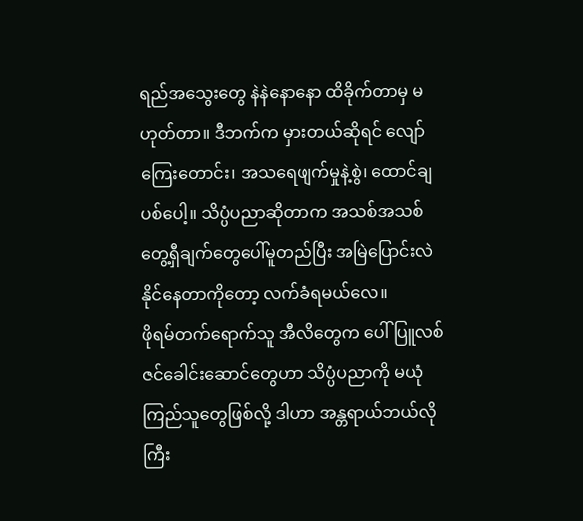ရည်အသွေးတွေ နဲနဲနောနော ထိခိုက်တာမှ မဟုတ်တာ။ ဒီဘက်က မှားတယ်ဆိုရင် လျော်ကြေးတောင်း၊ အသရေဖျက်မှုနဲ့စွဲ၊ ထောင်ချပစ်ပေါ့။ သိပ္ပံပညာဆိုတာက အသစ်အသစ် တွေ့ရှီချက်တွေပေါ်မူတည်ပြီး အမြဲပြောင်းလဲနိုင်နေတာကိုတော့ လက်ခံရမယ်လေ။
ဖိုရမ်တက်ရောက်သူ အီလိတွေက ပေါ်ပြူလစ်ဇင်ခေါင်းဆောင်တွေဟာ သိပ္ပံပညာကို မယုံကြည်သူတွေဖြစ်လို့ ဒါဟာ အန္တရာယ်ဘယ်လိုကြီး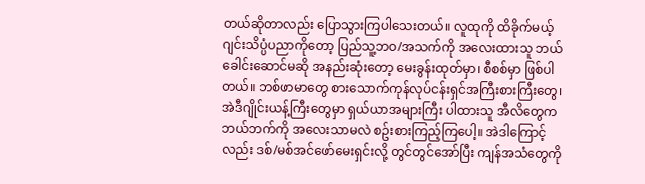တယ်ဆိုတာလည်း ပြောသွားကြပါသေးတယ်။ လူထုကို ထိခိုက်မယ့် ဂျင်းသိပ္ပံပညာကိုတော့ ပြည်သူ့ဘဝ/အသက်ကို အလေးထားသူ ဘယ်ခေါင်းဆောင်မဆို အနည်းဆုံးတော့ မေးခွန်းထုတ်မှာ၊ စီစစ်မှာ ဖြစ်ပါတယ်။ ဘစ်ဖာမာတွေ စားသောက်ကုန်လုပ်ငန်းရှင်အကြီးစားကြီးတွေ၊ အဲဒီဂျိုင်းယန့်ကြီးတွေမှာ ရှယ်ယာအများကြီး ပါထားသူ အီလိတွေက ဘယ်ဘက်ကို အလေးသာမလဲ စဥ်းစားကြည့်ကြပေါ့။ အဲဒါကြောင့်လည်း ဒစ်/မစ်အင်ဖော်မေးရှင်းလို့ တွင်တွင်အော်ပြီး ကျန်အသံတွေကို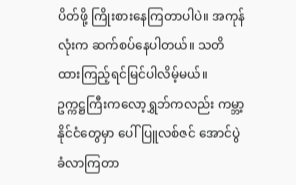ပိတ်ဖို့ ကြိုးစားနေကြတာပါပဲ။ အကုန်လုံးက ဆက်စပ်နေပါတယ်။ သတိထားကြည့်ရင်မြင်ပါလိမ့်မယ်။
ဥက္ကဋ္ဌကြီးကလော့ရွှဘ်ကလည်း ကမ္ဘာ့နိုင်ငံတွေမှာ ပေါ်ပြူလစ်ဇင် အောင်ပွဲခံလာကြတာ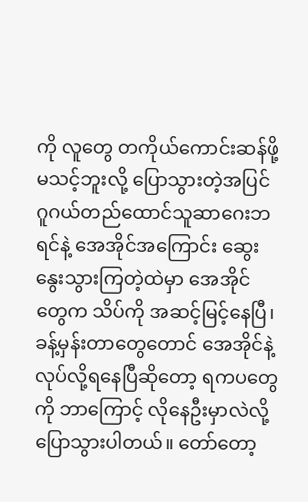ကို လူတွေ တကိုယ်ကောင်းဆန်ဖို့ မသင့်ဘူးလို့ ပြောသွားတဲ့အပြင် ဂူဂယ်တည်ထောင်သူဆာဂေးဘရင်နဲ့ အေအိုင်အကြောင်း ဆွေးနွေးသွားကြတဲ့ထဲမှာ အေအိုင်တွေက သိပ်ကို အဆင့်မြင့်နေပြီ၊ ခန့်မှန်းတာတွေတောင် အေအိုင်နဲ့ လုပ်လို့ရနေပြီဆိုတော့ ရကပတွေကို ဘာကြောင့် လိုနေဦးမှာလဲလို့ ပြောသွားပါတယ်။ တော်တော့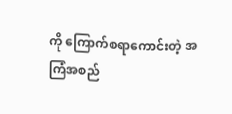ကို ကြောက်စရာကောင်းတဲ့ အကြံအစည်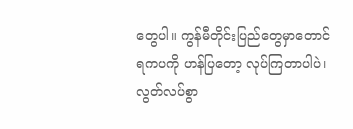တွေပါ။ ကွန်မီတိုင်းပြည်တွေမှာတောင် ရကပကို ဟန်ပြတော့ လုပ်ကြတာပါပဲ၊ လွတ်လပ်စွာ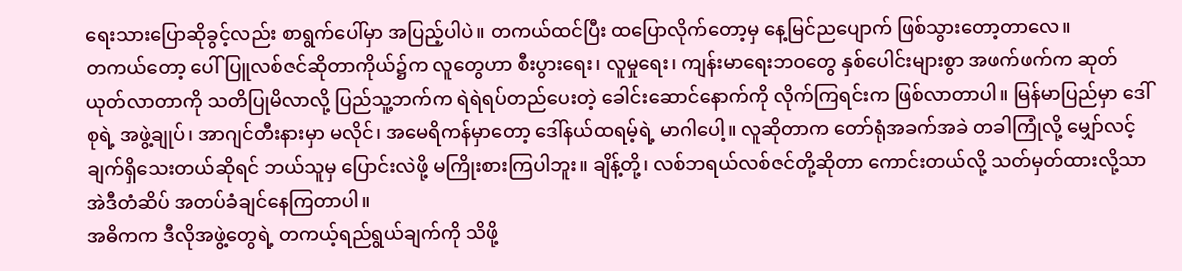ရေးသားပြောဆိုခွင့်လည်း စာရွက်ပေါ်မှာ အပြည့်ပါပဲ။ တကယ်ထင်ပြီး ထပြောလိုက်တော့မှ နေ့မြင်ညပျောက် ဖြစ်သွားတော့တာလေ။
တကယ်တော့ ပေါ်ပြူလစ်ဇင်ဆိုတာကိုယ်၌က လူတွေဟာ စီးပွားရေး၊ လူမှုရေး၊ ကျန်းမာရေးဘဝတွေ နှစ်ပေါင်းများစွာ အဖက်ဖက်က ဆုတ်ယုတ်လာတာကို သတိပြုမိလာလို့ ပြည်သူ့ဘက်က ရဲရဲရပ်တည်ပေးတဲ့ ခေါင်းဆောင်နောက်ကို လိုက်ကြရင်းက ဖြစ်လာတာပါ။ မြန်မာပြည်မှာ ဒေါ်စုရဲ့ အဖွဲ့ချုပ်၊ အာဂျင်တီးနားမှာ မလိုင်၊ အမေရိကန်မှာတော့ ဒေါ်နယ်ထရမ့်ရဲ့ မာဂါပေါ့။ လူဆိုတာက တော်ရုံအခက်အခဲ တခါကြုံလို့ မျှော်လင့်ချက်ရှိသေးတယ်ဆိုရင် ဘယ်သူမှ ပြောင်းလဲဖို့ မကြိုးစားကြပါဘူး။ ချိန့်တို့၊ လစ်ဘရယ်လစ်ဇင်တို့ဆိုတာ ကောင်းတယ်လို့ သတ်မှတ်ထားလို့သာ အဲဒီတံဆိပ် အတပ်ခံချင်နေကြတာပါ။
အဓိကက ဒီလိုအဖွဲ့တွေရဲ့ တကယ့်ရည်ရွယ်ချက်ကို သိဖို့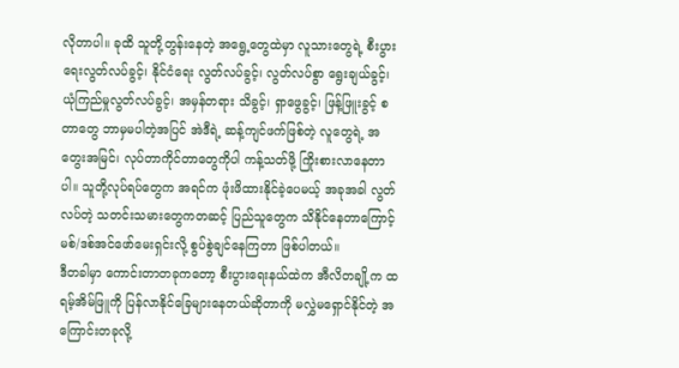လိုတာပါ။ ခုထိ သူတို့တွန်းနေတဲ့ အရွေ့တွေထဲမှာ လူသားတွေရဲ့ စီးပွားရေးလွတ်လပ်ခွင့်၊ နိုင်ငံရေး လွတ်လပ်ခွင့်၊ လွတ်လပ်စွာ ရွေးချယ်ခွင့်၊ ယုံကြည်မှုလွတ်လပ်ခွင့်၊ အမှန်တရား သိခွင့်၊ ရှာဖွေခွင့်၊ ဖြန့်ဖြူးခွင့် စတာတွေ ဘာမှမပါတဲ့အပြင် အဲဒီရဲ့ ဆန့်ကျင်ဖက်ဖြစ်တဲ့ လူတွေရဲ့ အတွေးအမြင်၊ လုပ်တာကိုင်တာတွေကိုပါ ကန့်သတ်ဖို့ ကြိုးစားလာနေတာပါ။ သူတို့လုပ်ရပ်တွေက အရင်က ဖုံးဖိထားနိုင်ခဲ့ပေမယ့် အခုအခါ လွတ်လပ်တဲ့ သတင်းသမားတွေကတဆင့် ပြည်သူတွေက သိနိုင်နေတာကြောင့် မစ်/ဒစ်အင်ဖော်မေးရှင်းလို့ စွပ်စွဲချင်နေကြတာ ဖြစ်ပါတယ်။
ဒီတခါမှာ ကောင်းတာတခုကတော့ စီးပွားရေးနယ်ထဲက အီလိတချို့က ထရမ့်အိမ်ဖြူကို ပြန်လာနိုင်ခြေများနေတယ်ဆိုတာကို မလွှဲမရှောင်နိုင်တဲ့ အကြောင်းတခုလို့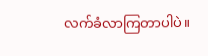လက်ခံလာကြတာပါပဲ။